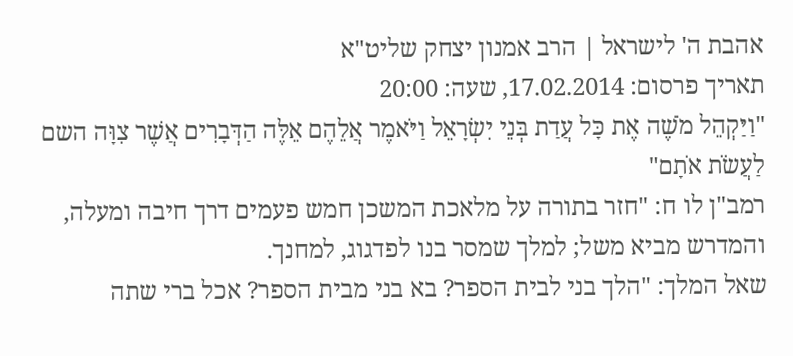אהבת ה' לישראל | הרב אמנון יצחק שליט"א
תאריך פרסום: 17.02.2014, שעה: 20:00
"וַיַּקְהֵל מֹשֶׁה אֶת כָּל עֲדַת בְּנֵי יִשְׂרָאֵל וַיֹּאמֶר אֲלֵהֶם אֵלֶּה הַדְּבָרִים אֲשֶׁר צִוָּה השם לַעֲשֹׂת אֹתָם"
רמב"ן לו ח: "חזר בתורה על מלאכת המשכן חמש פעמים דרך חיבה ומעלה,
והמדרש מביא משל; למלך שמסר בנו לפדגוג, למחנך.
שאל המלך: "הלך בני לבית הספר? בא בני מבית הספר? אכל ברי שתה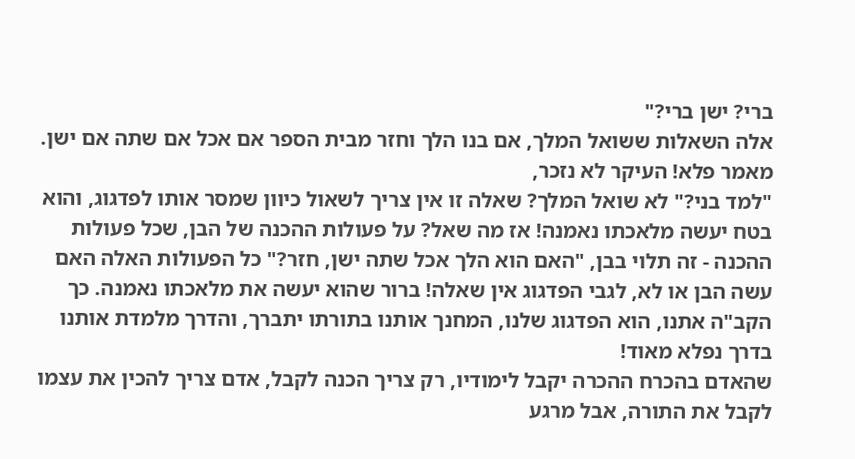ברי? ישן ברי?"
אלה השאלות ששואל המלך, אם בנו הלך וחזר מבית הספר אם אכל אם שתה אם ישן. מאמר פלא! העיקר לא נזכר,
"למד בני?" לא שואל המלך? שאלה זו אין צריך לשאול כיוון שמסר אותו לפדגוג, והוא בטח יעשה מלאכתו נאמנה! אז מה שאל? על פעולות ההכנה של הבן, שכל פעולות ההכנה - זה תלוי בבן, "האם הוא הלך אכל שתה ישן, חזר?" כל הפעולות האלה האם עשה הבן או לא, לגבי הפדגוג אין שאלה! ברור שהוא יעשה את מלאכתו נאמנה. כך הקב"ה אתנו, הוא הפדגוג שלנו, המחנך אותנו בתורתו יתברך, והדרך מלמדת אותנו בדרך נפלא מאוד!
שהאדם בהכרח ההכרה יקבל לימודיו, רק צריך הכנה לקבל, אדם צריך להכין את עצמו לקבל את התורה, אבל מרגע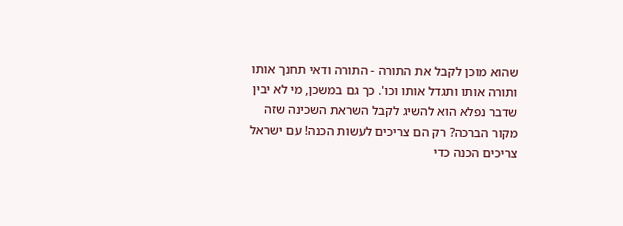שהוא מוכן לקבל את התורה - התורה ודאי תחנך אותו ותורה אותו ותגדל אותו וכו'. כך גם במשכן, מי לא יבין שדבר נפלא הוא להשיג לקבל השראת השכינה שזה מקור הברכה? רק הם צריכים לעשות הכנה! עם ישראל צריכים הכנה כדי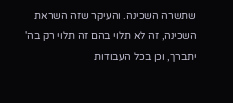שתשרה השכינה. והעיקר שזה השראת השכינה, זה לא תלוי בהם זה תלוי רק בה' יתברך, וכן בכל העבודות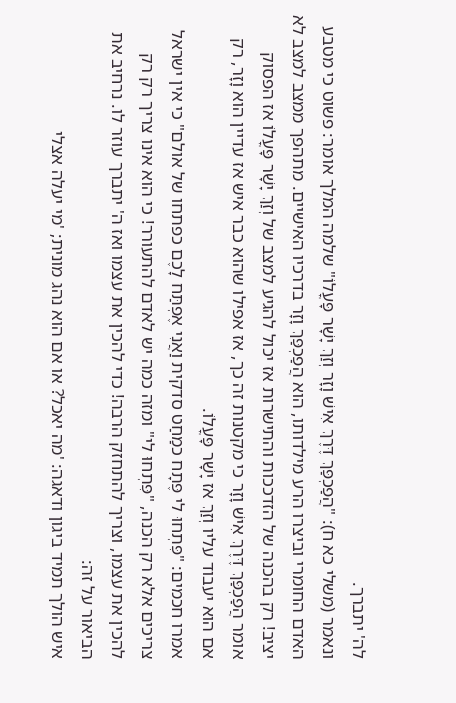לה' יתברך.
ונאמר (משלי כא ח): "הֲפַכְפַּךְ דֶּרֶךְ אִישׁ וָזָר וְזַךְ יָשָׁר פָּעֳלוֹ" שלמה המלך אומר: פשוט כי מטבע האדם החומרי וביצרו הרע מילדותו, הוא הֲפַכְפַּךְ וָזָר בדרכיו האישיים. מתהפך ממצב למצב לא יציב! רק בהכנה של הזדככות והתישרות אז יכול להגיע למצב של וְזַךְ יָשָׁר פָּעֳלוֹ אז הפסוק אומר הֲפַכְפַּךְ דֶּרֶךְ אִישׁ וָזָר כי מקטנות זה כך, אז אפילו שהוא כבר איש אז עדיין הוא וָזָר, רק אם הוא יעבוד עליו וְזַךְ אז יָשָׁר פָּעֳלוֹ.
אמרו חכמים: "פִּתְחוּ לי פֶּתָח כמַחַט סדקית וַאֲנִי אֶפְתַּח לָכֶם כפתחו של אולם" כי אין ישראל צריכים אלא רק הכנה, "פִּתְחוּ לי" ומזה כמה יש לאדם להתעורר! כי הוא אינו צריך רק רק להכין את עצמו, וצריך להתחזק הרבה! כדי להכין את עצמו ואז ה' יתברך עוזר לו. נרחיב את הביאור על זה:
איש הולך תמיד ביגון ודאגה: 'מה יאכל? או אם הוא נהג מונית; 'מי יעלה אצלי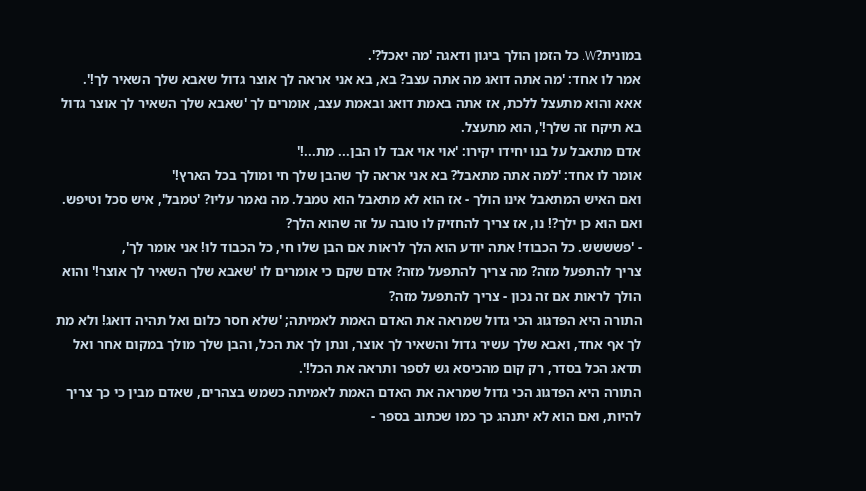במונית?W. כל הזמן הולך ביגון ודאגה 'מה יאכל?'.
אמר לו אחד: 'מה אתה דואג מה אתה עצב? בא, בא אני אראה לך אוצר גדול שאבא שלך השאיר לך!'.
אאא והוא מתעצל ללכת, אז אתה באמת דואג ובאמת עצב, אומרים לך 'שאבא שלך השאיר לך אוצר גדול בא תיקח זה שלך!', הוא מתעצל.
אדם מתאבל על בנו יחידו יקירו: 'אוי אוי אבד לו הבן... מת...!'
אומר לו אחד: 'למה אתה מתאבל? בא אני אראה לך שהבן שלך חי ומולך בכל הארץ!'
ואם האיש המתאבל אינו הולך - אז הוא לא מתאבל הוא טמבל. מה נאמר עליו? 'טמבל', איש סכל וטיפש. ואם הוא כן ילך?! נו, אז צריך להחזיק לו טובה על זה שהוא הלך?
- 'פשששש. כל הכבוד! אתה יודע הוא הלך לראות אם הבן שלו חי, כל הכבוד לו! אני אומר לך',
צריך להתפעל מזה? מה צריך להתפעל מזה? אדם שקם כי אומרים לו 'שאבא שלך השאיר לך אוצר!' והוא הולך לראות אם זה נכון - צריך להתפעל מזה?
התורה היא הפדגוג הכי גדול שמראה את האדם האמת לאמיתה; 'שלא חסר כלום ואל תהיה דואג! ולא מת לך אף אחד, ואבא שלך עשיר גדול והשאיר לך אוצר, ונתן לך את הכל, והבן שלך מולך במקום אחר ואל תדאג הכל בסדר, רק קום מהכיסא גש לספר ותראה את הכל!'.
התורה היא הפדגוג הכי גדול שמראה את האדם האמת לאמיתה כשמש בצהרים, שאדם מבין כי כך צריך להיות, ואם הוא לא יתנהג כך כמו שכתוב בספר -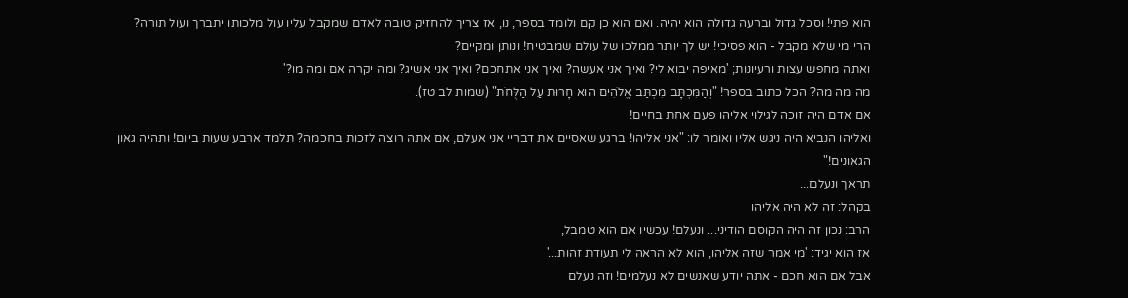הוא פתי! וסכל גדול וברעה גדולה הוא יהיה. ואם הוא כן קם ולומד בספר, נו, אז צריך להחזיק טובה לאדם שמקבל עליו עול מלכותו יתברך ועול תורה? הרי מי שלא מקבל - הוא פסיכי! יש לך יותר ממלכו של עולם שמבטיח! ונותן ומקיים?
ואתה מחפש עצות ורעיונות; 'מאיפה יבוא לי? ואיך אני אעשה? ואיך אני אתחכם? ואיך אני אשיג? ומה יקרה אם ומה מו?'
מה מה מה? הכל כתוב בספר! "וְהַמִּכְתָּב מִכְתַּב אֱלֹהִים הוּא חָרוּת עַל הַלֻּחֹת" (שמות לב טז).
אם אדם היה זוכה לגילוי אליהו פעם אחת בחיים!
ואליהו הנביא היה ניגש אליו ואומר לו: "אני אליהו! ברגע שאסיים את דבריי אני אעלם, אם אתה רוצה לזכות בחכמה? תלמד ארבע שעות ביום! ותהיה גאון הגאונים!"
תראך ונעלם...
בקהל: זה לא היה אליהו
הרב: נכון זה היה הקוסם הודיני... ונעלם! עכשיו אם הוא טמבל,
אז הוא יגיד: 'מי אמר שזה אליהו, הוא לא הראה לי תעודת זהות...'
אבל אם הוא חכם - אתה יודע שאנשים לא נעלמים! וזה נעלם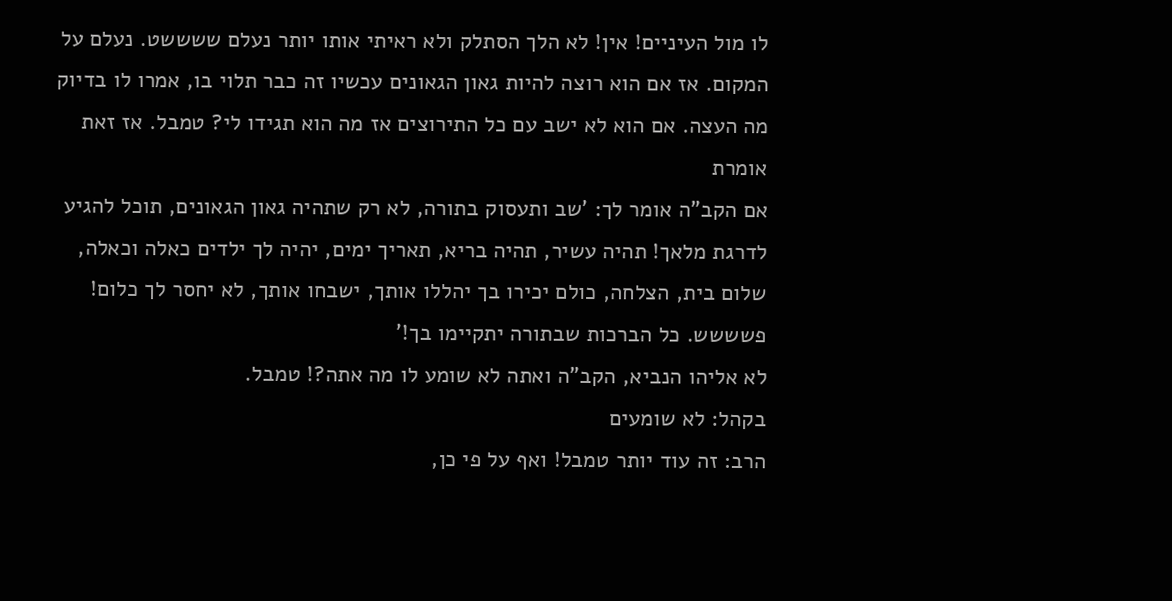לו מול העיניים! אין! לא הלך הסתלק ולא ראיתי אותו יותר נעלם ששששט. נעלם על המקום. אז אם הוא רוצה להיות גאון הגאונים עכשיו זה כבר תלוי בו, אמרו לו בדיוק מה העצה. אם הוא לא ישב עם כל התירוצים אז מה הוא תגידו לי? טמבל. אז זאת אומרת
אם הקב"ה אומר לך: 'שב ותעסוק בתורה, לא רק שתהיה גאון הגאונים, תוכל להגיע לדרגת מלאך! תהיה עשיר, תהיה בריא, תאריך ימים, יהיה לך ילדים כאלה וכאלה, שלום בית, הצלחה, כולם יכירו בך יהללו אותך, ישבחו אותך, לא יחסר לך כלום! פשששש. כל הברכות שבתורה יתקיימו בך!'
לא אליהו הנביא, הקב"ה ואתה לא שומע לו מה אתה?! טמבל.
בקהל: לא שומעים
הרב: זה עוד יותר טמבל! ואף על פי כן,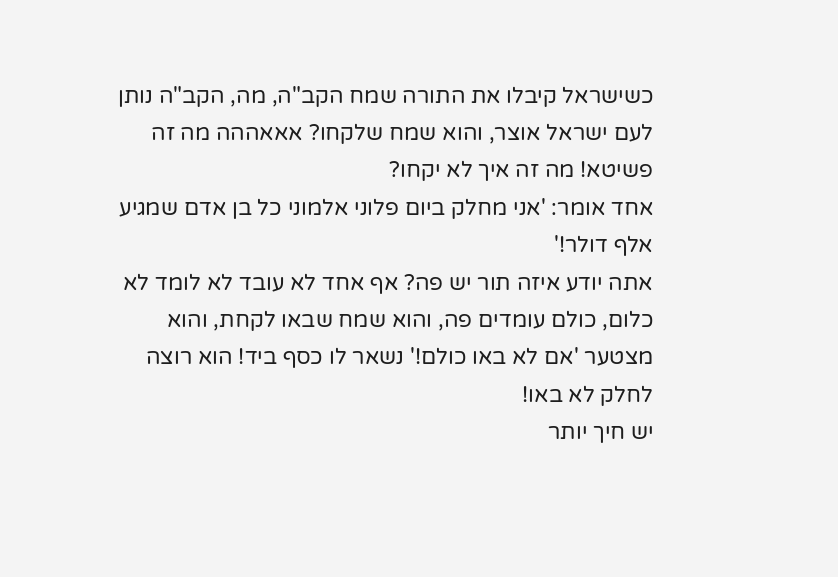כשישראל קיבלו את התורה שמח הקב"ה, מה, הקב"ה נותן לעם ישראל אוצר, והוא שמח שלקחו? אאאההה מה זה פשיטא! מה זה איך לא יקחו?
אחד אומר: 'אני מחלק ביום פלוני אלמוני כל בן אדם שמגיע אלף דולר!'
אתה יודע איזה תור יש פה? אף אחד לא עובד לא לומד לא כלום, כולם עומדים פה, והוא שמח שבאו לקחת, והוא מצטער 'אם לא באו כולם!' נשאר לו כסף ביד! הוא רוצה לחלק לא באו!
יש חיך יותר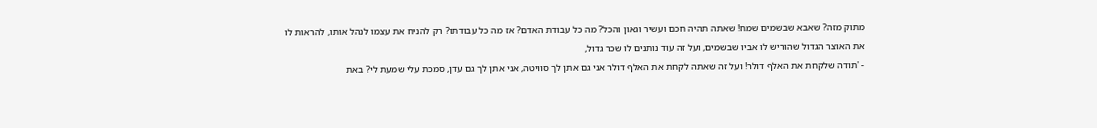מתוק מזה? שאבא שבשמים שמח! שאתה תהיה חכם ועשיר וגאון והכל? מה כל עבודת האדם? אז מה כל עבודתו? רק להניח את עצמו לנהל אותו, להראות לו את האוצר הגדול שהוריש לו אביו שבשמים, ועל זה עוד נותנים לו שכר גדול,
- 'תודה שלקחת את האלף דולר! ועל זה שאתה לקחת את האלף דולר אני גם אתן לך סוויטה, אני אתן לך גם עדן, סמכת עלי שמעת לי? באת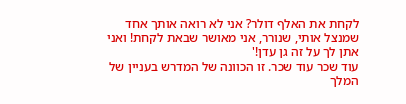לקחת את האלף דולר? אני לא רואה אותך אחד שמנצל אותי, שנורר, אני מאושר שבאת לקחת! ואני אתן לך על זה גן עדן!'
עוד שכר עוד שכר. זו הכוונה של המדרש בעניין של המלך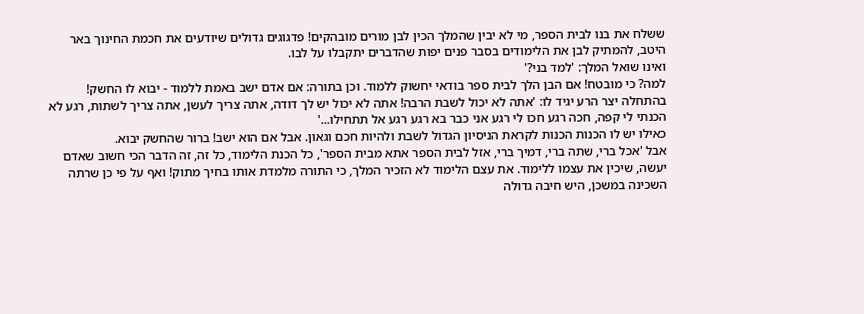ששלח את בנו לבית הספר, מי לא יבין שהמלך הכין לבן מורים מובהקים! פדגוגים גדולים שיודעים את חכמת החינוך באר היטב, להמתיק לבן את הלימודים בסבר פנים יפות שהדברים יתקבלו על לבו.
ואינו שואל המלך: 'למד בני?'
למה? כי מובטח! אם הבן הלך לבית ספר בודאי יחשוק ללמוד. וכן בתורה: אם אדם ישב באמת ללמוד - יבוא לו החשק!
בהתחלה יצר הרע יגיד לו: 'אתה לא יכול לשבת הרבה! אתה לא יכול יש לך דודה, אתה צריך לעשן, אתה צריך לשתות, רגע לא הכנתי לי קפה, חכה רגע חכו לי רגע אני כבר בא רגע רגע אל תתחילו...'
כאילו יש לו הכנות הכנות לקראת הניסיון הגדול לשבת ולהיות חכם וגאון. אבל אם הוא ישב! ברור שהחשק יבוא.
אבל 'אכל ברי, שתה ברי, דמיך ברי, אזל לבית הספר אתא מבית הספר', כל הכנת הלימוד, כל זה, זה הדבר הכי חשוב שאדם יעשה, שיכין את עצמו ללימוד. את עצם הלימוד לא הזכיר המלך, כי התורה מלמדת אותו בחיך מתוק! ואף על פי כן שרתה השכינה במשכן, היש חיבה גדולה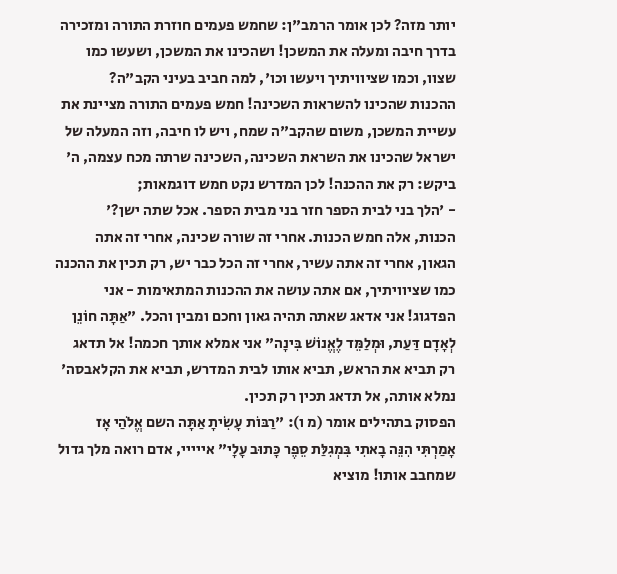יותר מזה? לכן אומר הרמב"ן: שחמש פעמים חוזרת התורה ומזכירה בדרך חיבה ומעלה את המשכן! ושהכינו את המשכן, ושעשו כמו שצוו, וכמו שציוויתיך ויעשו וכו', למה חביב בעיני הקב"ה?
ההכנות שהכינו להשראות השכינה! חמש פעמים התורה מציינת את עשיית המשכן, משום שהקב"ה שמח, ויש לו חיבה, וזה המעלה של ישראל שהכינו את השראת השכינה, השכינה שרתה מכח עצמה, ה' ביקש: רק את ההכנה! לכן המדרש נקט חמש דוגמאות;
- 'הלך בני לבית הספר חזר בני מבית הספר. אכל שתה ישן?'
הכנות, אלה חמש הכנות. אחרי זה שורה שכינה, אחרי זה אתה הגאון, אחרי זה אתה עשיר, אחרי זה הכל כבר יש, רק תכין את ההכנה כמו שציוויתיך, אם אתה עושה את ההכנות המתאימות - אני הפדגוג! אני אדאג שאתה תהיה גאון וחכם ומבין והכל. "אַתָּה חוֹנֵן לְאָדָם דַּעַת, וּמְלַמֵּד לֶאֱנוֹשׁ בִּינָה" אני אמלא אותך חכמה! אל תדאג רק תביא את הראש, תביא אותו לבית המדרש, תביא את הקלאבסה' נמלא אותה, אל תדאג תכין רק תכין.
הפסוק בתהילים אומר (מ ו): "רַבּוֹת עָשִׂיתָ אַתָּה השם אֱלֹהַי אָז אָמַרְתִּי הִנֵּה בָאתִי בִּמְגִלַּת סֵפֶר כָּתוּב עָלָי" אייייי, אדם רואה מלך גדול שמחבב אותו! מוציא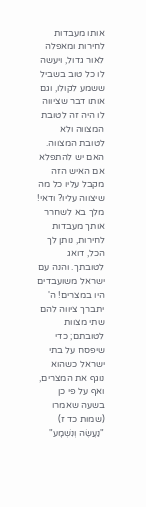אותו מעבדות לחירות ומאפלה לאור גדול, ויעשה לו כל טוב בשביל ששמע לקולו, וגם אותו דבר שציווה לו היה זה לטובת המצווה ולא לטובת המצווה. האם יש להתפלא אם האיש הזה מקבל עליו כל מה שיצווה עליו? ודאי! מלך בא לשחרר אותך מעבדות לחירות, נותן לך הכל, דואג לטובתך. והנה עם ישראל משועבדים היו במצרים! ה' יתברך ציווה להם שתי מצוות לטובתם; כדי שיפסח על בתי ישראל כשהוא נוגף את המצרים, ואף על פי כן
בשעה שאמרו (שמות כד ז) "נַעֲשֶׂה וְנִשְׁמָע"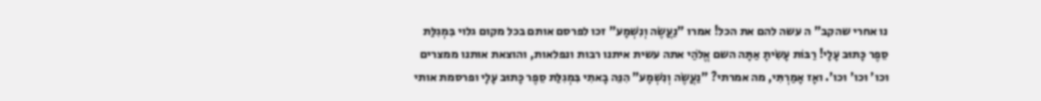נו אחרי שהקב" ה עשה להם את הכל! אמרו "נַעֲשֶׂה וְנִשְׁמָע" זכו לפרסם אותם בכל מקום גלוי בִּמְגִלַּת סֵפֶר כָּתוּב עָלָי! רַבּוֹת עָשִׂיתָ אַתָּה השם אֱלֹהַי אתה עשית איתנו רבות ונפלאות, והוצאת אותנו ממצרים וכו' וכו' וכו'. ואָז אָמַרְתִּי, מה אמרתי? "נַעֲשֶׂה וְנִשְׁמָע" הִנֵּה בָאתִי בִּמְגִלַּת סֵפֶר כָּתוּב עָלָי ופרסמת אותי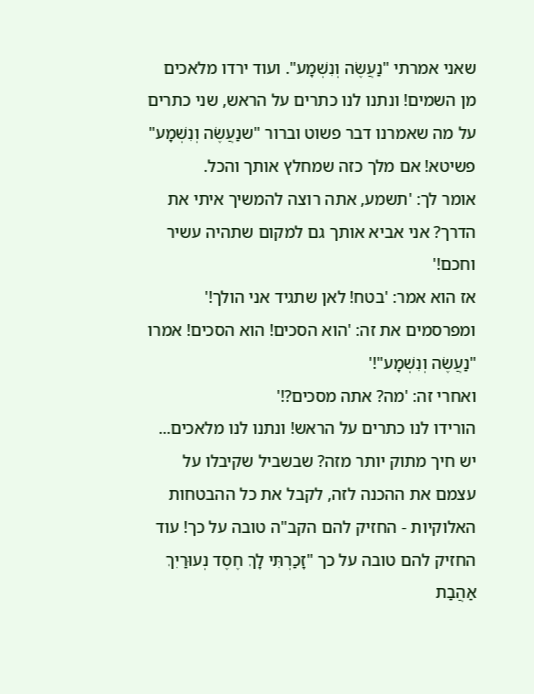שאני אמרתי "נַעֲשֶׂה וְנִשְׁמָע". ועוד ירדו מלאכים מן השמים! ונתנו לנו כתרים על הראש, שני כתרים על מה שאמרנו דבר פשוט וברור "שנַעֲשֶׂה וְנִשְׁמָע" פשיטא! אם מלך כזה שמחלץ אותך והכל.
אומר לך: 'תשמע, אתה רוצה להמשיך איתי את הדרך? אני אביא אותך גם למקום שתהיה עשיר וחכם!'
אז הוא אמר: 'בטח! לאן שתגיד אני הולך!'
ומפרסמים את זה: 'הוא הסכים! הוא הסכים! אמרו "נַעֲשֶׂה וְנִשְׁמָע"!'
ואחרי זה: 'מה? אתה מסכים?!'
הורידו לנו כתרים על הראש! ונתנו לנו מלאכים... יש חיך מתוק יותר מזה? שבשביל שקיבלו על עצמם את ההכנה לזה, לקבל את כל ההבטחות האלוקיות - החזיק להם הקב"ה טובה על כך! עוד החזיק להם טובה על כך "זָכַרְתִּי לָךְ חֶסֶד נְעוּרַיִךְ אַהֲבַת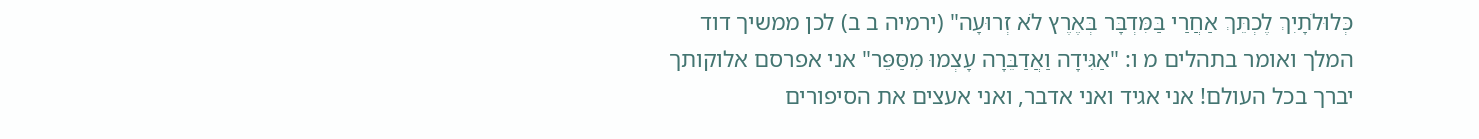כְּלוּלֹתָיִךְ לֶכְתֵּךְ אַחֲרַי בַּמִּדְבָּר בְּאֶרֶץ לֹא זְרוּעָה" (ירמיה ב ב) לכן ממשיך דוד המלך ואומר בתהלים מ ו: "אַגִּידָה וַאֲדַבֵּרָה עָצְמוּ מִסַּפֵּר" אני אפרסם אלוקותך יברך בכל העולם! אני אגיד ואני אדבר, ואני אעצים את הסיפורים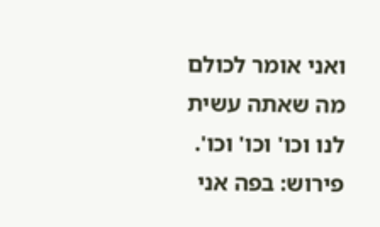ואני אומר לכולם מה שאתה עשית לנו וכו' וכו' וכו'.
פירוש: בפה אני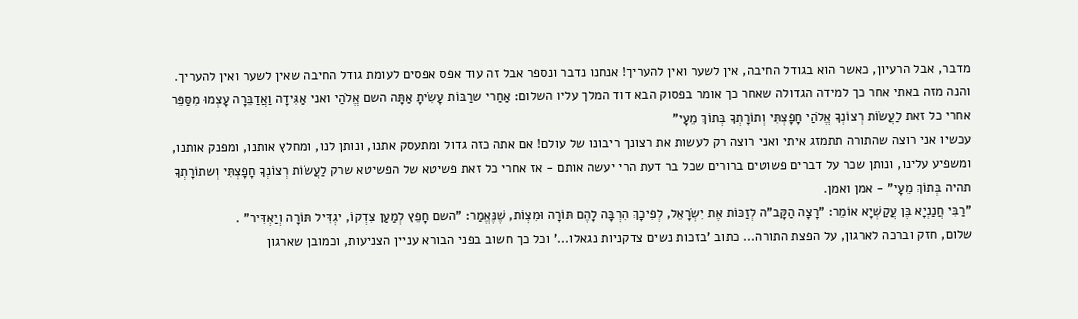מדבר, אבל הרעיון, כאשר הוא בגודל החיבה, אין לשער ואין להעריך! אנחנו נדבר ונספר אבל זה עוד אפס אפסים לעומת גודל החיבה שאין לשער ואין להעריך. והנה מזה באתי אחר כך למידה הגדולה שאחר כך אומר בפסוק הבא דוד המלך עליו השלום: אַחַרי שרַבּוֹת עָשִׂיתָ אַתָּה השם אֱלֹהַי ואני אַגִּידָה וַאֲדַבֵּרָה עָצְמוּ מִסַּפֵּר אחרי כל זאת לַעֲשׂוֹת רְצוֹנְךָ אֱלֹהַי חָפָצְתִּי וְתוֹרָתְךָ בְּתוֹךְ מֵעָי"
עכשיו אני רוצה שהתורה תתמזג איתי ואני רוצה רק לעשות את רצונך ריבונו של עולם! אם אתה כזה גדול ומתעסק אתנו, ונותן לנו, ומחלץ אותנו, ומפנק אותנו, ומשפיע עלינו, ונותן שכר על דברים פשוטים ברורים שכל בר דעת הרי יעשה אותם - אז אחרי כל זאת פשיטא של הפשיטא שרק לַעֲשׂוֹת רְצוֹנְךָ חָפָצְתִּי וְשתוֹרָתְךָ תהיה בְּתוֹךְ מֵעָי" - אמן ואמן.
"רַבִּי חֲנַנְיָא בֶּן עֲקַשְׁיָא אוֹמֵר: "רָצָה הַקָּב"ה לְזַכּוֹת אֶת יִשְׂרָאֵל, לְפִיכָךְ הִרְבָּה לָהֶם תּוֹרָה וּמִצְוֹת, שֶׁנֶּאֱמַר: "השם חָפֵץ לְמַעַן צִדְקוֹ, יגְדִּיל תּוֹרָה וְיַאְדִּיר" .
שלום, חזק וברכה לארגון, על הפצת התורה... כתוב 'בזכות נשים צדקניות נגאלו...' וכל כך חשוב בפני הבורא עניין הצניעות, וכמובן שארגון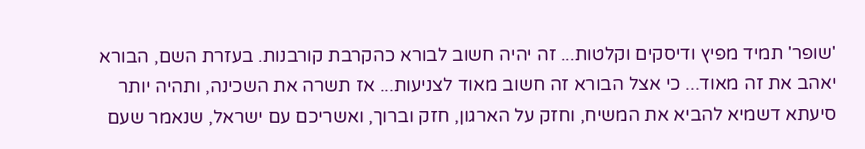'שופר' תמיד מפיץ ודיסקים וקלטות... זה יהיה חשוב לבורא כהקרבת קורבנות. בעזרת השם, הבורא יאהב את זה מאוד... כי אצל הבורא זה חשוב מאוד לצניעות... אז תשרה את השכינה, ותהיה יותר סיעתא דשמיא להביא את המשיח, וחזק על הארגון, חזק וברוך, ואשריכם עם ישראל, שנאמר שעם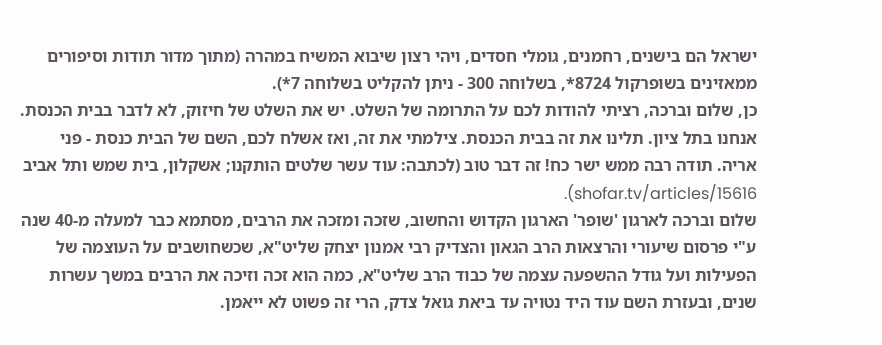ישראל הם בישנים, רחמנים, גומלי חסדים, ויהי רצון שיבוא המשיח במהרה (מתוך מדור תודות וסיפורים ממאזינים בשופרקול 8724*, בשלוחה 300 - ניתן להקליט בשלוחה 7*).
כן, שלום וברכה, רציתי להודות לכם על התרומה של השלט. יש את השלט של חיזוק, לא לדבר בבית הכנסת. אנחנו בתל ציון. תלינו את זה בבית הכנסת. צילמתי את זה, ואז אשלח לכם, השם של הבית כנסת - פני אריה. תודה רבה ממש ישר כח! זה דבר טוב (לכתבה: עוד עשר שלטים הותקנו; אשקלון, בית שמש ותל אביב shofar.tv/articles/15616).
שלום וברכה לארגון 'שופר' הארגון הקדוש והחשוב, שזכה ומזכה את הרבים, מסתמא כבר למעלה מ-40 שנה ע"י פרסום שיעורי והרצאות הרב הגאון והצדיק רבי אמנון יצחק שליט"א, שכשחושבים על העוצמה של הפעילות ועל גודל ההשפעה עצמה של כבוד הרב שליט"א, כמה הוא זכה וזיכה את הרבים במשך עשרות שנים, ובעזרת השם עוד היד נטויה עד ביאת גואל צדק, הרי זה פשוט לא ייאמן.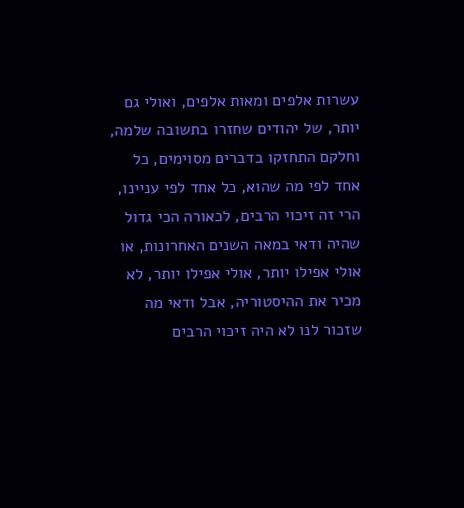עשרות אלפים ומאות אלפים, ואולי גם יותר, של יהודים שחזרו בתשובה שלמה, וחלקם התחזקו בדברים מסוימים, כל אחד לפי מה שהוא, כל אחד לפי עניינו, הרי זה זיכוי הרבים, לכאורה הכי גדול שהיה ודאי במאה השנים האחרונות, או אולי אפילו יותר, אולי אפילו יותר, לא מכיר את ההיסטוריה, אבל ודאי מה שזכור לנו לא היה זיכוי הרבים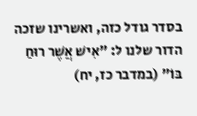בסדר גודל כזה, ואשרינו שזכה הדור שלנו ל: "אִישׁ אֲשֶׁר רוּחַ בּוֹ" (במדבר כז, יח)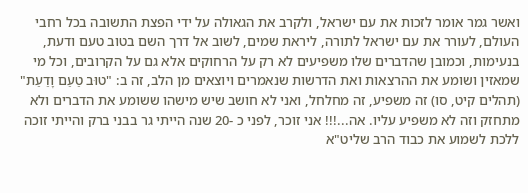ואשר גמר אומר לזכות את עם ישראל, ולקרב את הגאולה על ידי הפצת התשובה בכל רחבי העולם, לעורר את עם ישראל לתורה, ליראת שמים, לשוב אל דרך השם בטוב טעם ודעת, בנעימות, וכמובן שהדברים שלו משפיעים לא רק על הרחוקים אלא גם על הקרובים, וכל מי שמאזין ושומע את ההרצאות ואת הדרשות שנאמרים ויוצאים מן הלב, זה ב: "טוּב טַעַם וָדַעַת" (תהלים קיט, סו) זה משפיע, זה מחלחל, ואני לא חושב שיש מישהו ששומע את הדברים ולא מתחזק וזה לא משפיע עליו. אה...!!! אני זוכר, לפני כ -20 שנה הייתי גר בבני ברק והייתי זוכה ללכת לשמוע את כבוד הרב שליט"א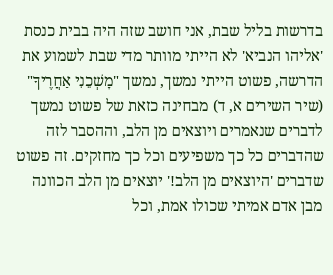בדרשות בליל שבת, אני חושב שזה היה בבית כנסת 'אליהו הנביא' לא הייתי מוותר מדי שבת לשמוע את הדרשה, פשוט הייתי נמשך, נמשך "מׇשְׁכֵנִי אַחֲרֶיךָ" (שיר השירים א, ד) מבחינה כזאת של פשוט נמשך לדברים שנאמרים ויוצאים מן הלב, וההסבר לזה שהדברים כל כך משפיעים וכל כך מחזקים. זה פשוט שדברים 'היוצאים מן הלב!' יוצאים מן הלב הכוונה מבן אדם אמיתי שכולו אמת, וכל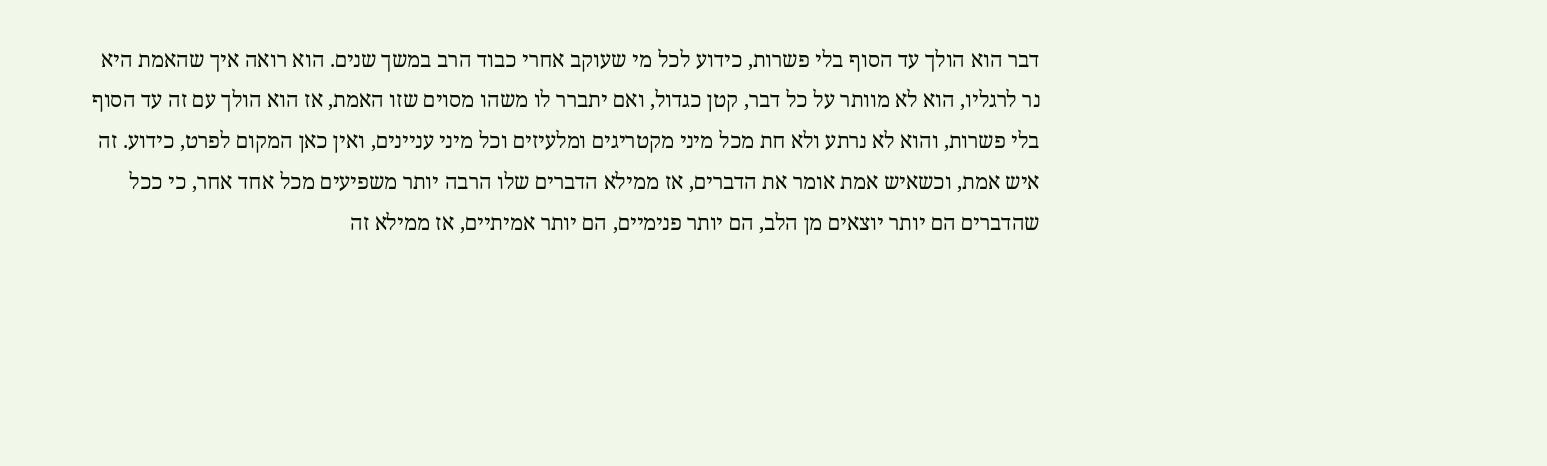דבר הוא הולך עד הסוף בלי פשרות, כידוע לכל מי שעוקב אחרי כבוד הרב במשך שנים. הוא רואה איך שהאמת היא נר לרגליו, הוא לא מוותר על כל דבר, קטן כגדול, ואם יתברר לו משהו מסוים שזו האמת, אז הוא הולך עם זה עד הסוף בלי פשרות, והוא לא נרתע ולא חת מכל מיני מקטריגים ומלעיזים וכל מיני עניינים, ואין כאן המקום לפרט, כידוע. זה איש אמת, וכשאיש אמת אומר את הדברים, אז ממילא הדברים שלו הרבה יותר משפיעים מכל אחד אחר, כי ככל שהדברים הם יותר יוצאים מן הלב, הם יותר פנימיים, הם יותר אמיתיים, אז ממילא זה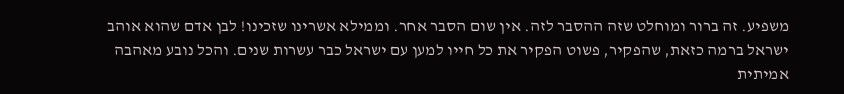משפיע. זה ברור ומוחלט שזה ההסבר לזה. אין שום הסבר אחר. וממילא אשרינו שזכינו! לבן אדם שהוא אוהב ישראל ברמה כזאת, שהפקיר, פשוט הפקיר את כל חייו למען עם ישראל כבר עשרות שנים. והכל נובע מאהבה אמיתית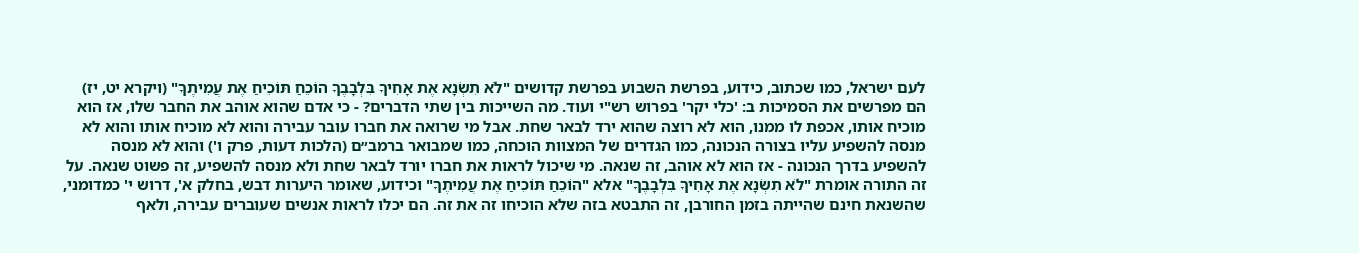לעם ישראל, כמו שכתוב, כידוע, בפרשת השבוע בפרשת קדושים "לֹא תִשְׂנָא אֶת אָחִיךָ בִּלְבָבֶךָ הוֹכֵחַ תּוֹכִיחַ אֶת עֲמִיתֶךָ" (ויקרא יט, יז) הם מפרשים את הסמיכות ב: 'כלי יקר' בפרוש רש"י ועוד. מה השייכות בין שתי הדברים? - כי אדם שהוא אוהב את החבר שלו, אז הוא מוכיח אותו, אכפת לו ממנו, הוא לא רוצה שהוא ירד לבאר שחת. אבל מי שרואה את חברו עובר עבירה והוא לא מוכיח אותו והוא לא מנסה להשפיע עליו בצורה הנכונה, כמו הגדרים של המצוות הוכחה, כמו שמבואר ברמב״ם (הלכות דעות, פרק ו') והוא לא מנסה להשפיע בדרך הנכונה - אז הוא לא אוהב, זה שנאה. מי שיכול לראות את חברו יורד לבאר שחת ולא מנסה להשפיע, זה פשוט שנאה. על זה התורה אומרת "לֹא תִשְׂנָא אֶת אָחִיךָ בִּלְבָבֶךָ" אלא "הוֹכֵחַ תּוֹכִיחַ אֶת עֲמִיתֶךָ" וכידוע, שאומר היערות דבש, בחלק א', דרוש י' כמדומני, שהשנאת חינם שהייתה בזמן החורבן, זה התבטא בזה שלא הוכיחו זה את זה. הם יכלו לראות אנשים שעוברים עבירה, ולאף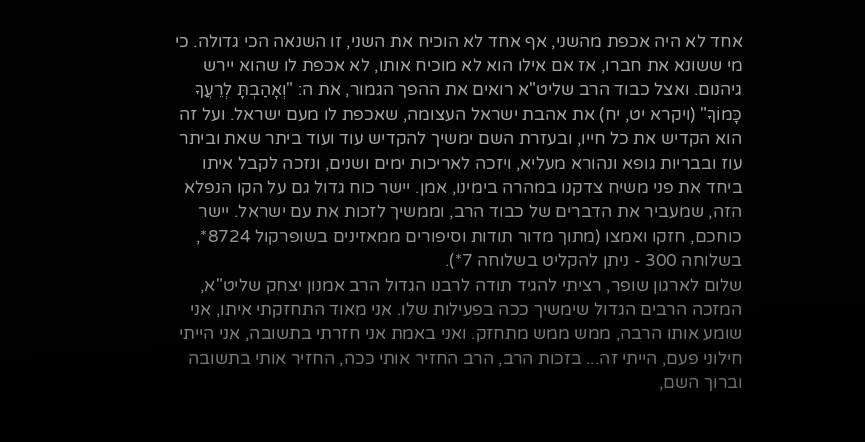אחד לא היה אכפת מהשני, אף אחד לא הוכיח את השני, זו השנאה הכי גדולה. כי מי ששונא את חברו, אז אם אילו הוא לא מוכיח אותו, לא אכפת לו שהוא יירש גיהנום. ואצל כבוד הרב שליט"א רואים את ההפך הגמור, את ה: "וְאָהַבְתָּ לְרֵעֲךָ כָּמוֹךָ" (ויקרא יט, יח) את אהבת ישראל העצומה, שאכפת לו מעם ישראל. ועל זה הוא הקדיש את כל חייו, ובעזרת השם ימשיך להקדיש עוד ועוד ביתר שאת וביתר עוז ובבריות גופא ונהורא מעליא, ויזכה לאריכות ימים ושנים, ונזכה לקבל איתו ביחד את פני משיח צדקנו במהרה בימינו, אמן. יישר כוח גדול גם על הקו הנפלא הזה, שמעביר את הדברים של כבוד הרב, וממשיך לזכות את עם ישראל. יישר כוחכם, חזקו ואמצו (מתוך מדור תודות וסיפורים ממאזינים בשופרקול 8724*, בשלוחה 300 - ניתן להקליט בשלוחה 7*).
שלום לארגון שופר, רציתי להגיד תודה לרבנו הגדול הרב אמנון יצחק שליט"א, המזכה הרבים הגדול שימשיך ככה בפעילות שלו. אני מאוד התחזקתי איתו, אני שומע אותו הרבה, ממש ממש מתחזק. ואני באמת אני חזרתי בתשובה, אני הייתי חילוני פעם, הייתי זה... בזכות הרב, הרב החזיר אותי ככה, החזיר אותי בתשובה וברוך השם,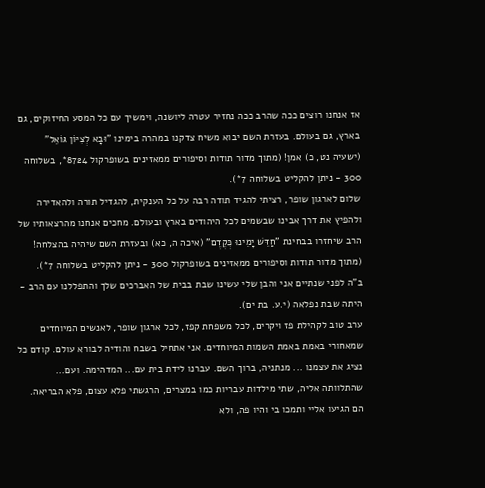אז אנחנו רוצים ככה שהרב ככה נחזיר עטרה ליושנה, וימשיך עם כל המסע החיזוקים, גם בארץ, גם בעולם. בעזרת השם יבוא משיח צדקנו במהרה בימינו "וּבָא לְצִיּוֹן גּוֹאֵל" (ישעיה נט, כ) אמן! (מתוך מדור תודות וסיפורים ממאזינים בשופרקול 8724*, בשלוחה 300 - ניתן להקליט בשלוחה 7*).
שלום לארגון שופר, רציתי להגיד תודה רבה על כל הענקית, להגדיל תורה ולהאדירה ולהפיץ את דרך אבינו שבשמים לכל היהודים בארץ ובעולם. מחכים אנחנו מהרצאותיו של הרב שיחזרו בבחינת "חַדֵּשׁ יָמֵינוּ כְּקֶדֶם" (איכה ה, כא) ובעזרת השם שיהיה בהצלחה! (מתוך מדור תודות וסיפורים ממאזינים בשופרקול 300 - ניתן להקליט בשלוחה 7*).
ב"ה לפני שנתיים אני והבן שלי עשינו שבת בבית של האברכים שלך והתפללנו עם הרב - היתה שבת נפלאה (י.ע. בת ים).
ערב טוב לקהילת פז ויקרים, לכל משפחת קפז, לכל ארגון שופר, לאנשים המיוחדים שמאחורי באמת באמת השמות המיוחדים. אני אתחיל בשבח והודיה לבורא עולם. קודם כל נציג את עצמנו ... מנתניה, ברוך השם. עברנו לידת בית עם... המדהימה. ועם... שהתלוותה אליה, שתי מילדות עבריות כמו במצרים, הרגשתי פלא עצום, פלא הבריאה. הם הגיעו אליי ותמכו בי והיו פה, ולא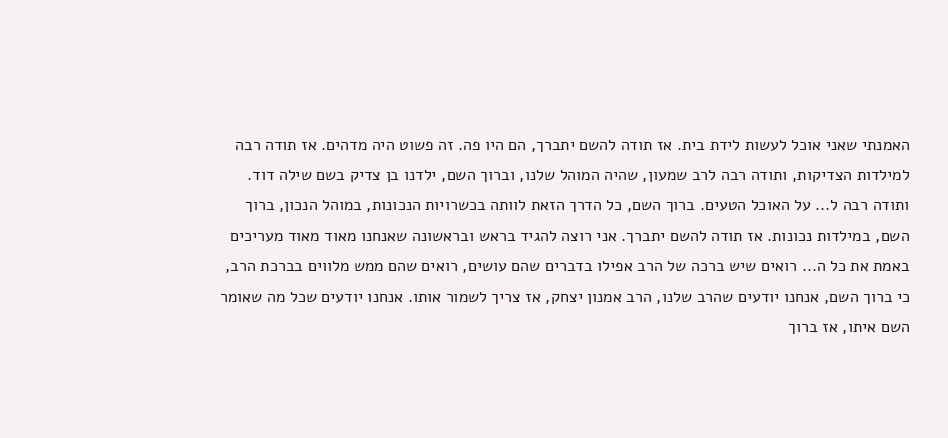האמנתי שאני אוכל לעשות לידת בית. אז תודה להשם יתברך, הם היו פה. זה פשוט היה מדהים. אז תודה רבה למילדות הצדיקות, ותודה רבה לרב שמעון, שהיה המוהל שלנו, וברוך השם, ילדנו בן צדיק בשם שילה דוד. ותודה רבה ל... על האוכל הטעים. ברוך השם, כל הדרך הזאת לוותה בכשרויות הנכונות, במוהל הנכון, ברוך השם, במילדות נכונות. אז תודה להשם יתברך. אני רוצה להגיד בראש ובראשונה שאנחנו מאוד מאוד מעריכים באמת את כל ה... רואים שיש ברכה של הרב אפילו בדברים שהם עושים, רואים שהם ממש מלווים בברכת הרב, כי ברוך השם, אנחנו יודעים שהרב שלנו, הרב אמנון יצחק, אז צריך לשמור אותו. אנחנו יודעים שכל מה שאומר השם איתו, אז ברוך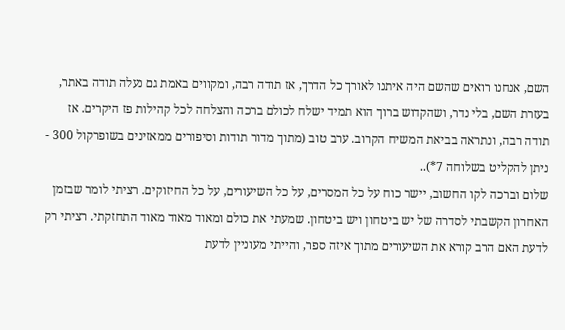השם, אנחנו רואים שהשם היה איתנו לאורך כל הדרך, אז תודה רבה, ומקווים באמת גם נעלה תודה באתר, בעזרת השם, בלי נדר, ושהקדוש ברוך הוא תמיד ישלח לכולם ברכה והצלחה לכל קהילות פז היקרים. אז תודה רבה, ונתראה בביאת המשיח הקרוב. ערב טוב (מתוך מדור תודות וסיפורים ממאזינים בשופרקול 300 - ניתן להקליט בשלוחה 7*)..
שלום וברכה לקו החשוב, יישר כוח על כל המסרים, על כל השיעורים, על כל החיזוקים. רציתי לומר שבזמן האחרון הקשבתי לסדרה של יש ביטחון ויש ביטחון. שמעתי את כולם ומאוד מאוד מאוד התחזקתי. רציתי רק לדעת האם הרב קורא את השיעורים מתוך איזה ספר, והייתי מעוניין לדעת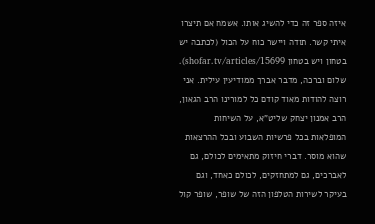איזה ספר זה כדי להשיג אותו. אשמח אם תיצרו איתי קשר. תודה ויישר כוח על הכול (לכתבה יש בטחון ויש בטחון shofar.tv/articles/15699).
שלום וברכה, מדבר אברך ממודיעין עילית. אני רוצה להודות מאוד קודם כל למורינו הרב הגאון, הרב אמנון יצחק שליט"א, על השיחות המופלאות בכל פרשיות השבוע ובכל ההרצאות שהוא מוסר. דברי חיזוק מתאימים לכולם, גם לאברכים, גם למתחזקים, לכולם כאחד, וגם בעיקר לשירות הטלפון הזה של שופר, שופר קול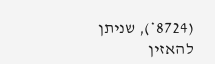(8724*), שניתן להאזין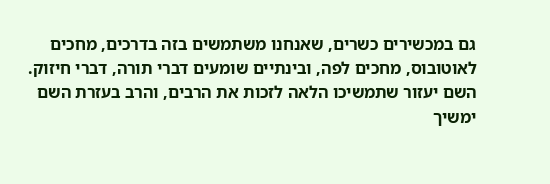גם במכשירים כשרים, שאנחנו משתמשים בזה בדרכים, מחכים לאוטובוס, מחכים לפה, ובינתיים שומעים דברי תורה, דברי חיזוק. השם יעזור שתמשיכו הלאה לזכות את הרבים, והרב בעזרת השם ימשיך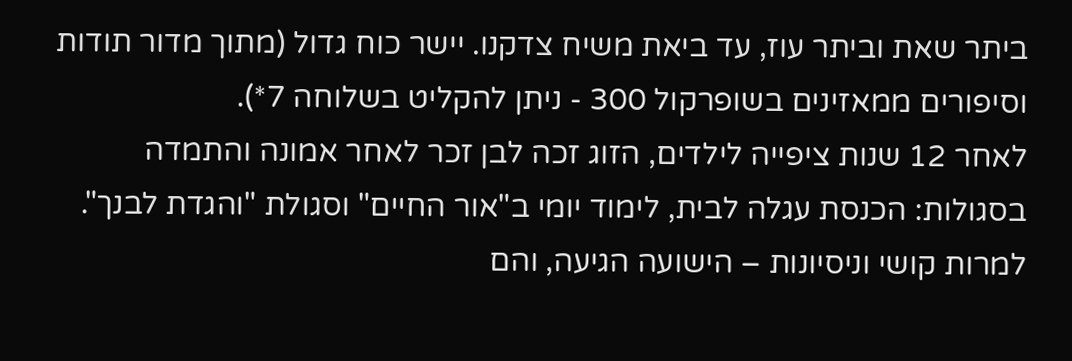ביתר שאת וביתר עוז, עד ביאת משיח צדקנו. יישר כוח גדול (מתוך מדור תודות וסיפורים ממאזינים בשופרקול 300 - ניתן להקליט בשלוחה 7*).
לאחר 12 שנות ציפייה לילדים, הזוג זכה לבן זכר לאחר אמונה והתמדה בסגולות: הכנסת עגלה לבית, לימוד יומי ב"אור החיים" וסגולת "והגדת לבנך". למרות קושי וניסיונות – הישועה הגיעה, והם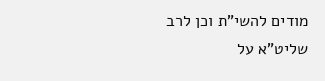מודים להשי"ת וכן לרב שליט"א על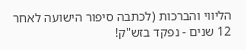הליווי והברכות (לכתבה סיפור הישועה לאחר 12 שנים - נפקד בזש"ק!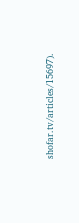shofar.tv/articles/15697).